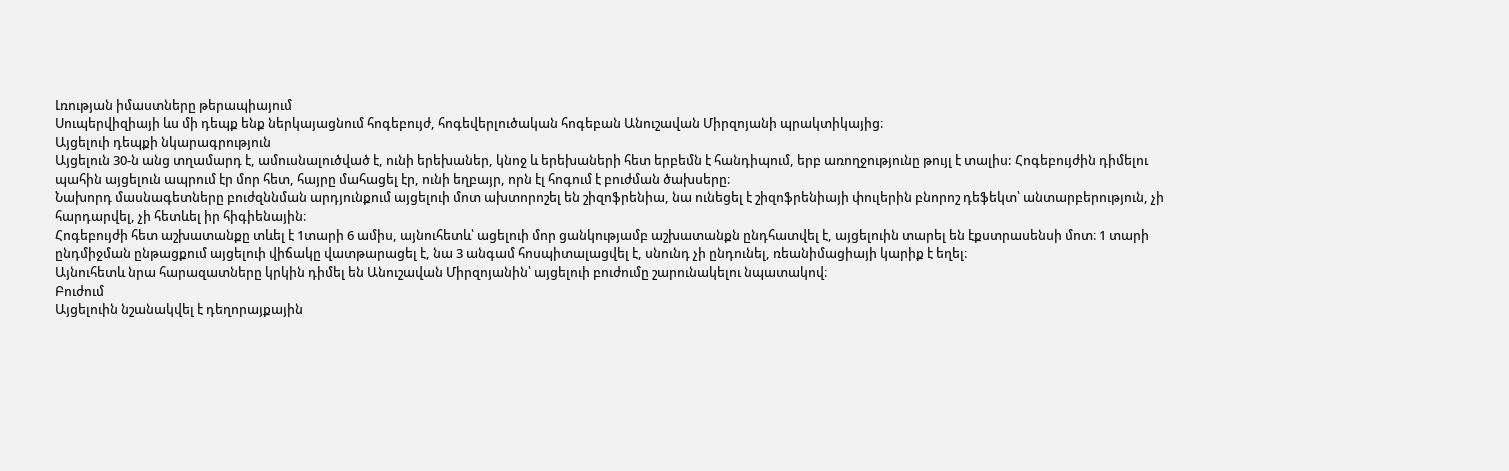Լռության իմաստները թերապիայում
Սուպերվիզիայի ևս մի դեպք ենք ներկայացնում հոգեբույժ, հոգեվերլուծական հոգեբան Անուշավան Միրզոյանի պրակտիկայից։
Այցելուի դեպքի նկարագրություն
Այցելուն 30-ն անց տղամարդ է, ամուսնալուծված է, ունի երեխաներ, կնոջ և երեխաների հետ երբեմն է հանդիպում, երբ առողջությունը թույլ է տալիս: Հոգեբույժին դիմելու պահին այցելուն ապրում էր մոր հետ, հայրը մահացել էր, ունի եղբայր, որն էլ հոգում է բուժման ծախսերը։
Նախորդ մասնագետները բուժզննման արդյունքում այցելուի մոտ ախտորոշել են շիզոֆրենիա, նա ունեցել է շիզոֆրենիայի փուլերին բնորոշ դեֆեկտ՝ անտարբերություն, չի հարդարվել, չի հետևել իր հիգիենային։
Հոգեբույժի հետ աշխատանքը տևել է 1տարի 6 ամիս, այնուհետև՝ ացելուի մոր ցանկությամբ աշխատանքն ընդհատվել է, այցելուին տարել են էքստրասենսի մոտ։ 1 տարի ընդմիջման ընթացքում այցելուի վիճակը վատթարացել է, նա 3 անգամ հոսպիտալացվել է, սնունդ չի ընդունել, ռեանիմացիայի կարիք է եղել։
Այնուհետև նրա հարազատները կրկին դիմել են Անուշավան Միրզոյանին՝ այցելուի բուժումը շարունակելու նպատակով։
Բուժում
Այցելուին նշանակվել է դեղորայքային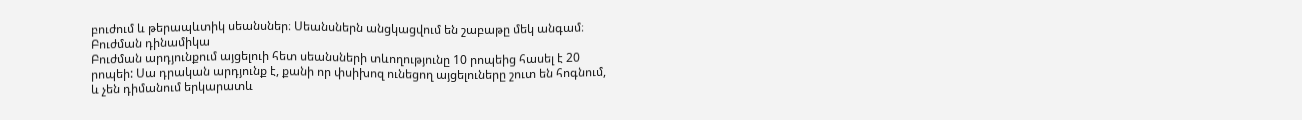բուժում և թերապևտիկ սեանսներ։ Սեանսներն անցկացվում են շաբաթը մեկ անգամ։
Բուժման դինամիկա
Բուժման արդյունքում այցելուի հետ սեանսների տևողությունը 10 րոպեից հասել է 20 րոպեի: Սա դրական արդյունք է, քանի որ փսիխոզ ունեցող այցելուները շուտ են հոգնում, և չեն դիմանում երկարատև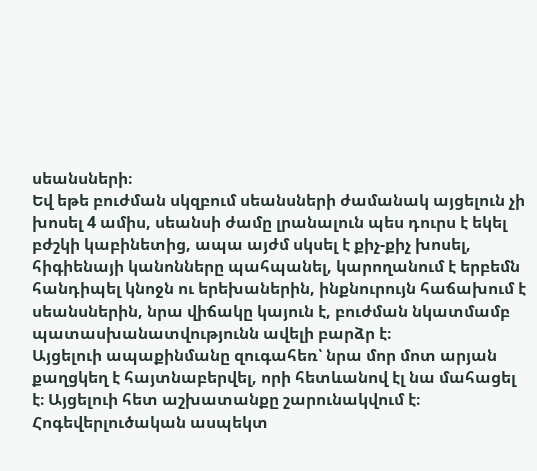սեանսների։
Եվ եթե բուժման սկզբում սեանսների ժամանակ այցելուն չի խոսել 4 ամիս, սեանսի ժամը լրանալուն պես դուրս է եկել բժշկի կաբինետից, ապա այժմ սկսել է քիչ-քիչ խոսել, հիգիենայի կանոնները պահպանել, կարողանում է երբեմն հանդիպել կնոջն ու երեխաներին, ինքնուրույն հաճախում է սեանսներին, նրա վիճակը կայուն է, բուժման նկատմամբ պատասխանատվությունն ավելի բարձր է։
Այցելուի ապաքինմանը զուգահեռ՝ նրա մոր մոտ արյան քաղցկեղ է հայտնաբերվել, որի հետևանով էլ նա մահացել է։ Այցելուի հետ աշխատանքը շարունակվում է։
Հոգեվերլուծական ասպեկտ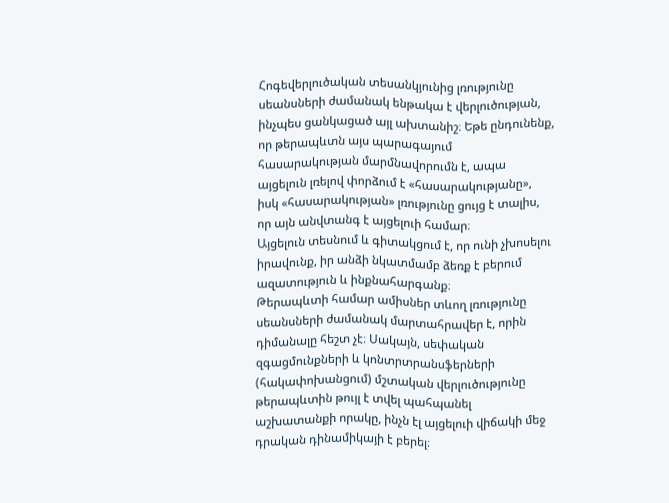Հոգեվերլուծական տեսանկյունից լռությունը սեանսների ժամանակ ենթակա է վերլուծության, ինչպես ցանկացած այլ ախտանիշ։ Եթե ընդունենք, որ թերապևտն այս պարագայում հասարակության մարմնավորումն է, ապա այցելուն լռելով փորձում է «հասարակությանը», իսկ «հասարակության» լռությունը ցույց է տալիս, որ այն անվտանգ է այցելուի համար։
Այցելուն տեսնում և գիտակցում է, որ ունի չխոսելու իրավունք, իր անձի նկատմամբ ձեռք է բերում ազատություն և ինքնահարգանք։
Թերապևտի համար ամիսներ տևող լռությունը սեանսների ժամանակ մարտահրավեր է, որին դիմանալը հեշտ չէ։ Սակայն, սեփական զգացմունքների և կոնտրտրանսֆերների (հակափոխանցում) մշտական վերլուծությունը թերապևտին թույլ է տվել պահպանել աշխատանքի որակը, ինչն էլ այցելուի վիճակի մեջ դրական դինամիկայի է բերել։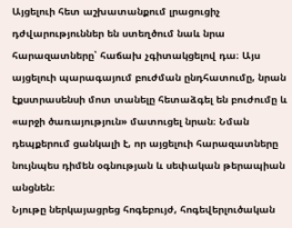Այցելուի հետ աշխատանքում լրացուցիչ դժվարություններ են ստեղծում նաև նրա հարազատները՝ հաճախ չգիտակցելով դա։ Այս այցելուի պարագայում բուժման ընդհատումը, նրան էքստրասենսի մոտ տանելը հետաձգել են բուժումը և «արջի ծառայություն» մատուցել նրան։ Նման դեպքերում ցանկալի է, որ այցելուի հարազատները նույնպես դիմեն օգնության և սեփական թերապիան անցնեն։
Նյութը ներկայացրեց հոգեբույժ, հոգեվերլուծական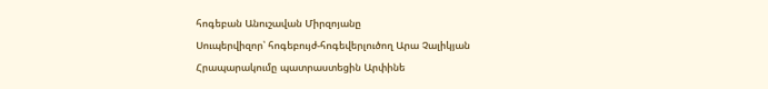հոգեբան Անուշավան Միրզոյանը
Սուպերվիզոր՝ հոգեբույժ-հոգեվերլուծող Արա Չալիկյան
Հրապարակումը պատրաստեցին Արփինե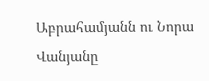Աբրահամյանն ու Նորա Վանյանը